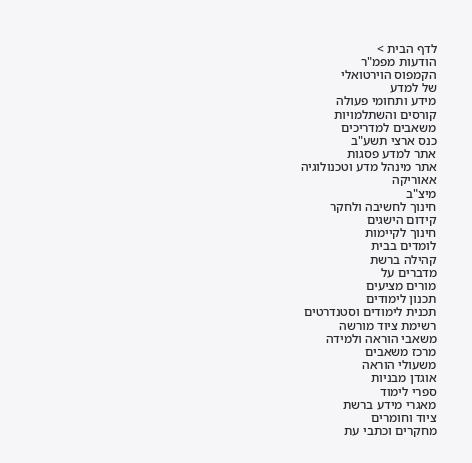לדף הבית >
הודעות מפמ"ר
הקמפוס הוירטואלי
של למדע
מידע ותחומי פעולה
קורסים והשתלמויות
משאבים למדריכים
כנס ארצי תשע"ב
אתר למדע פסגות
אתר מינהל מדע וטכנולוגיה
אאוריקה
מיצ"ב
חינוך לחשיבה ולחקר
קידום הישגים
חינוך לקיימות
לומדים בבית
קהילה ברשת
מדברים על
מורים מציעים
תכנון לימודים
תכנית לימודים וסטנדרטים
רשימת ציוד מורשה
משאבי הוראה ולמידה
מרכז משאבים
משעולי הוראה
אוגדן מבניות
ספרי לימוד
מאגרי מידע ברשת
ציוד וחומרים
מחקרים וכתבי עת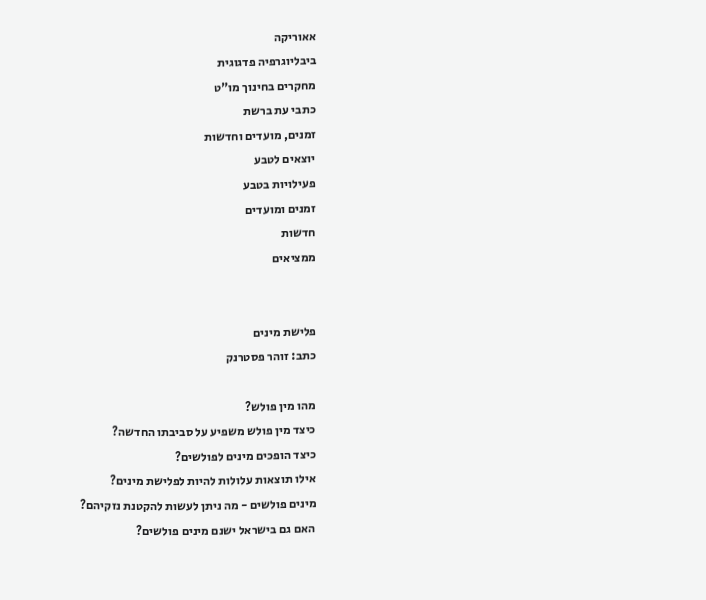אאוריקה
ביבליוגרפיה פדגוגית
מחקרים בחינוך מו"ט
כתבי עת ברשת
זמנים, מועדים וחדשות
יוצאים לטבע
פעילויות בטבע
זמנים ומועדים
חדשות
ממציאים


פלישת מינים
כתב: זוהר פסטרנק

מהו מין פולש?
כיצד מין פולש משפיע על סביבתו החדשה?
כיצד הופכים מינים לפולשים?
אילו תוצאות עלולות להיות לפלישת מינים?
מינים פולשים - מה ניתן לעשות להקטנת נזקיהם?
האם גם בישראל ישנם מינים פולשים?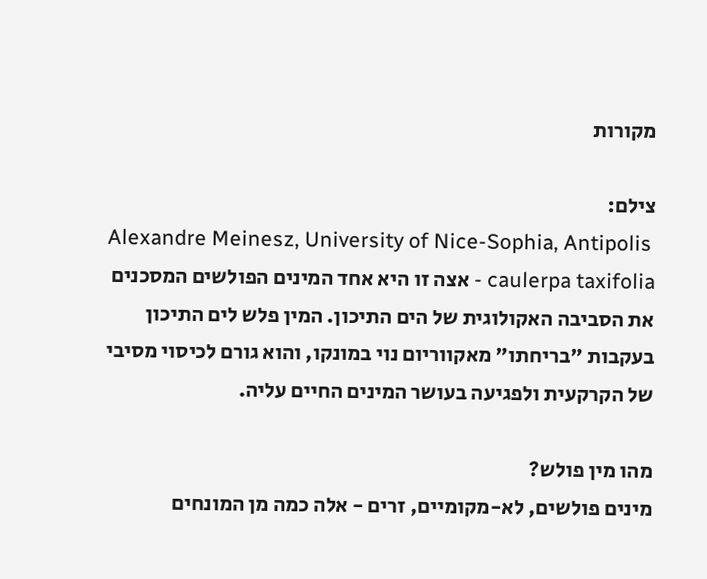מקורות

צילם:
Alexandre Meinesz, University of Nice-Sophia, Antipolis
caulerpa taxifolia - אצה זו היא אחד המינים הפולשים המסכנים את הסביבה האקולוגית של הים התיכון. המין פלש לים התיכון בעקבות "בריחתו" מאקווריום נוי במונקו, והוא גורם לכיסוי מסיבי של הקרקעית ולפגיעה בעושר המינים החיים עליה.

מהו מין פולש?
מינים פולשים, לא-מקומיים, זרים - אלה כמה מן המונחים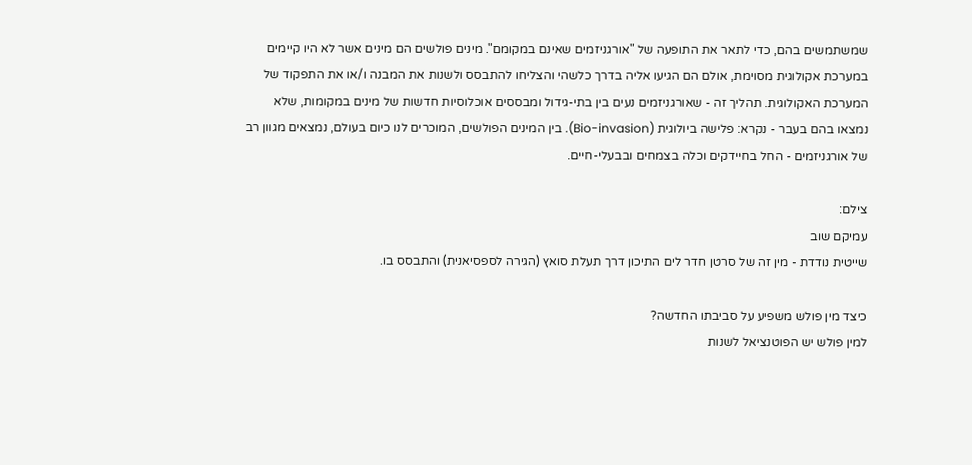שמשתמשים בהם, כדי לתאר את התופעה של "אורגניזמים שאינם במקומם". מינים פולשים הם מינים אשר לא היו קיימים במערכת אקולוגית מסוימת, אולם הם הגיעו אליה בדרך כלשהי והצליחו להתבסס ולשנות את המבנה ו/או את התפקוד של המערכת האקולוגית. תהליך זה - שאורגניזמים נעים בין בתי-גידול ומבססים אוכלוסיות חדשות של מינים במקומות, שלא נמצאו בהם בעבר - נקרא: פלישה ביולוגית (Bio-invasion). בין המינים הפולשים, המוכרים לנו כיום בעולם, נמצאים מגוון רב של אורגניזמים - החל בחיידקים וכלה בצמחים ובבעלי-חיים.

צילם:
עמיקם שוב
שייטית נודדת - מין זה של סרטן חדר לים התיכון דרך תעלת סואץ (הגירה לספסיאנית) והתבסס בו.

כיצד מין פולש משפיע על סביבתו החדשה?
למין פולש יש הפוטנציאל לשנות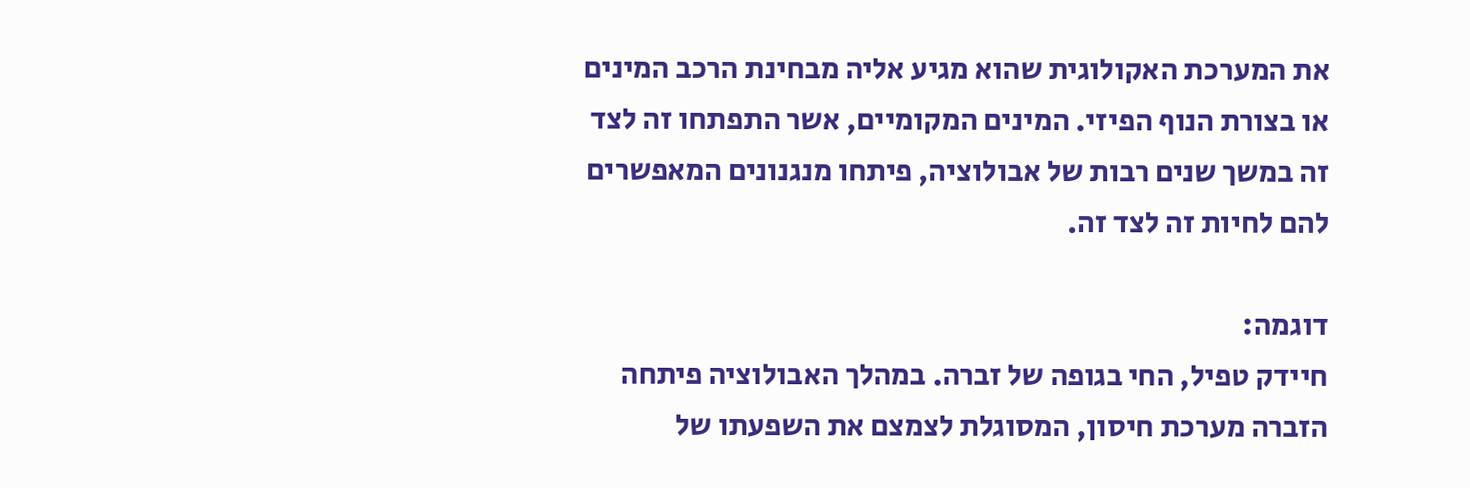את המערכת האקולוגית שהוא מגיע אליה מבחינת הרכב המינים או בצורת הנוף הפיזי. המינים המקומיים, אשר התפתחו זה לצד זה במשך שנים רבות של אבולוציה, פיתחו מנגנונים המאפשרים להם לחיות זה לצד זה.

דוגמה:
חיידק טפיל, החי בגופה של זברה. במהלך האבולוציה פיתחה הזברה מערכת חיסון, המסוגלת לצמצם את השפעתו של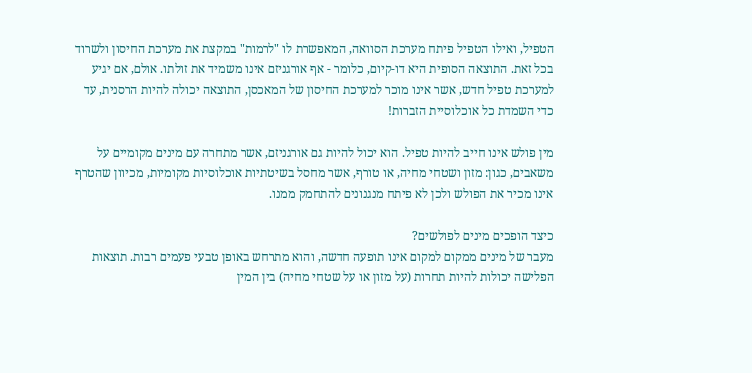הטפיל, ואילו הטפיל פיתח מערכת הסוואה, המאפשרת לו "לרמות" במקצת את מערכת החיסון ולשרוד בכל זאת. התוצאה הסופית היא דו-קיום, כלומר - אף אורגניזם אינו משמיד את זולתו. אולם, אם יגיע למערכת טפיל חדש, אשר אינו מוכר למערכת החיסון של המאכסן, התוצאה יכולה להיות הרסנית, עד כדי השמדת כל אוכלוסיית הזברות!

מין פולש אינו חייב להיות טפיל. הוא יכול להיות גם אורגניזם, אשר מתחרה עם מינים מקומיים על משאבים, כגון: מזון ושטחי מחיה, או טורף, אשר מחסל בשיטתיות אוכלוסיות מקומיות, מכיוון שהטרף אינו מכיר את הפולש ולכן לא פיתח מנגנונים להתחמק ממנו.

כיצד הופכים מינים לפולשים?
מעבר של מינים ממקום למקום אינו תופעה חדשה, והוא מתרחש באופן טבעי פעמים רבות. תוצאות הפלישה יכולות להיות תחרות (על מזון או על שטחי מחיה) בין המין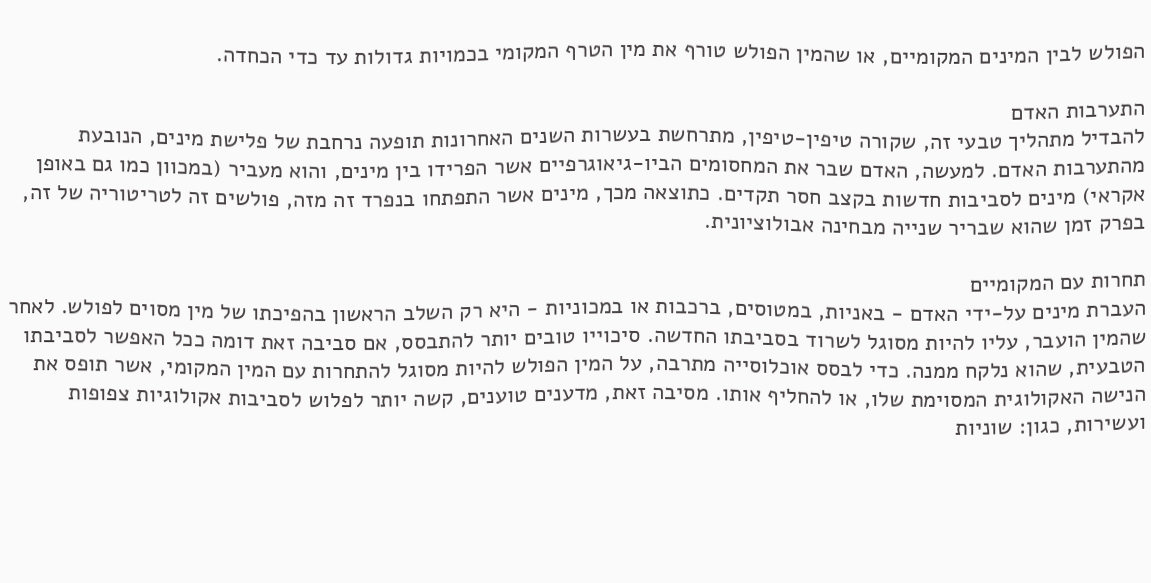הפולש לבין המינים המקומיים, או שהמין הפולש טורף את מין הטרף המקומי בכמויות גדולות עד כדי הכחדה.

התערבות האדם
להבדיל מתהליך טבעי זה, שקורה טיפין-טיפין, מתרחשת בעשרות השנים האחרונות תופעה נרחבת של פלישת מינים, הנובעת מהתערבות האדם. למעשה, האדם שבר את המחסומים הביו-גיאוגרפיים אשר הפרידו בין מינים, והוא מעביר (במכוון כמו גם באופן אקראי) מינים לסביבות חדשות בקצב חסר תקדים. כתוצאה מכך, מינים אשר התפתחו בנפרד זה מזה, פולשים זה לטריטוריה של זה, בפרק זמן שהוא שבריר שנייה מבחינה אבולוציונית.

תחרות עם המקומיים
העברת מינים על-ידי האדם - באניות, במטוסים, ברכבות או במכוניות - היא רק השלב הראשון בהפיכתו של מין מסוים לפולש. לאחר שהמין הועבר, עליו להיות מסוגל לשרוד בסביבתו החדשה. סיכוייו טובים יותר להתבסס, אם סביבה זאת דומה ככל האפשר לסביבתו הטבעית, שהוא נלקח ממנה. כדי לבסס אוכלוסייה מתרבה, על המין הפולש להיות מסוגל להתחרות עם המין המקומי, אשר תופס את הנישה האקולוגית המסוימת שלו, או להחליף אותו. מסיבה זאת, מדענים טוענים, קשה יותר לפלוש לסביבות אקולוגיות צפופות ועשירות, כגון: שוניות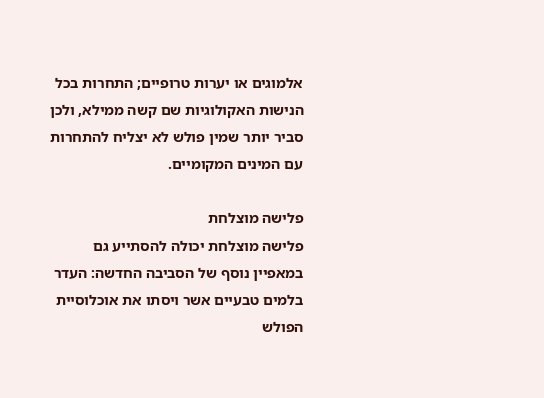אלמוגים או יערות טרופיים; התחרות בכל הנישות האקולוגיות שם קשה ממילא, ולכן סביר יותר שמין פולש לא יצליח להתחרות עם המינים המקומיים.

פלישה מוצלחת
פלישה מוצלחת יכולה להסתייע גם במאפיין נוסף של הסביבה החדשה: העדר בלמים טבעיים אשר ויסתו את אוכלוסיית הפולש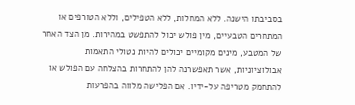בסביבתו הישנה. ללא המחלות, ללא הטפילים, וללא הטורפים או המתחרים הטבעיים, מין פולש יכול להתפשט במהירות. מן הצד האחר של המטבע, מינים מקומיים יכולים להיות נטולי התאמות אבולוציוניות, אשר תאפשרנה להן להתחרות בהצלחה עם הפולש או להתחמק מטריפה על-ידיו. אם הפלישה מלווה בהפרעות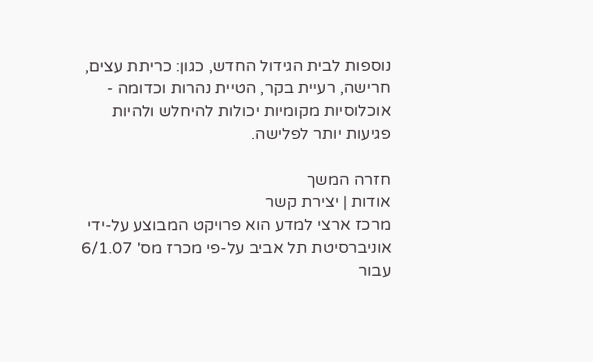נוספות לבית הגידול החדש, כגון: כריתת עצים, חרישה, רעיית בקר, הטיית נהרות וכדומה - אוכלוסיות מקומיות יכולות להיחלש ולהיות פגיעות יותר לפלישה.

חזרה המשך
אודות | יצירת קשר
מרכז ארצי למדע הוא פרויקט המבוצע על-ידי אוניברסיטת תל אביב על-פי מכרז מס' 6/1.07 עבור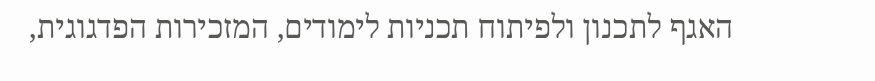האגף לתכנון ולפיתוח תכניות לימודים, המזכירות הפדגוגית,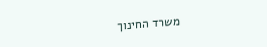משרד החינוך